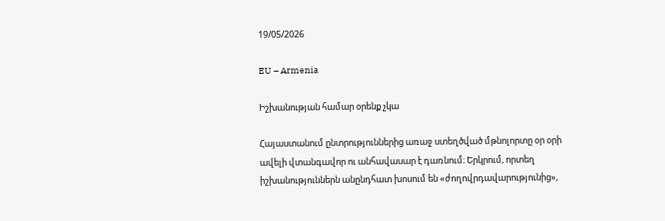19/05/2026

EU – Armenia

Իշխանության համար օրենք չկա

Հայաստանում ընտրություններից առաջ ստեղծված մթնոլորտը օր օրի ավելի վտանգավոր ու անհավասար է դառնում։ Երկրում, որտեղ իշխանություններն անընդհատ խոսում են «ժողովրդավարությունից»,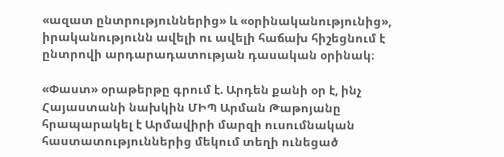«ազատ ընտրություններից» և «օրինականությունից», իրականությունն ավելի ու ավելի հաճախ հիշեցնում է ընտրովի արդարադատության դասական օրինակ։

«Փաստ» օրաթերթը գրում է. Արդեն քանի օր է, ինչ Հայաստանի նախկին ՄԻՊ Արման Թաթոյանը հրապարակել է Արմավիրի մարզի ուսումնական հաստատություններից մեկում տեղի ունեցած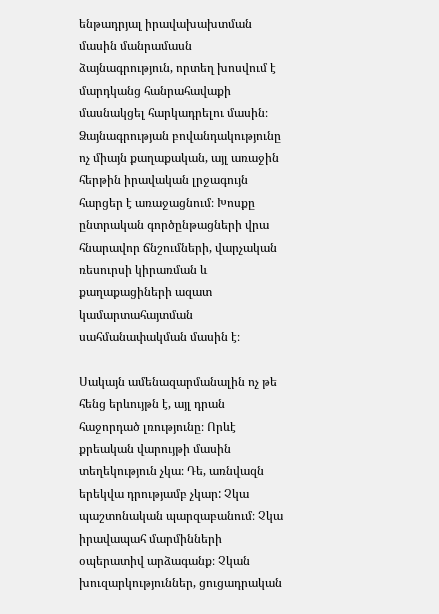ենթադրյալ իրավախախտման մասին մանրամասն ձայնագրություն, որտեղ խոսվում է մարդկանց հանրահավաքի մասնակցել հարկադրելու մասին։ Ձայնագրության բովանդակությունը ոչ միայն քաղաքական, այլ առաջին հերթին իրավական լրջագույն հարցեր է առաջացնում։ Խոսքը ընտրական գործընթացների վրա հնարավոր ճնշումների, վարչական ռեսուրսի կիրառման և քաղաքացիների ազատ կամարտահայտման սահմանափակման մասին է։

Սակայն ամենազարմանալին ոչ թե հենց երևույթն է, այլ դրան հաջորդած լռությունը։ Որևէ քրեական վարույթի մասին տեղեկություն չկա։ Դե, առնվազն երեկվա դրությամբ չկար: Չկա պաշտոնական պարզաբանում։ Չկա իրավապահ մարմինների օպերատիվ արձագանք։ Չկան խուզարկություններ, ցուցադրական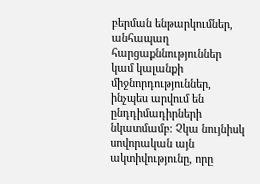բերման ենթարկումներ, անհապաղ հարցաքննություններ կամ կալանքի միջնորդություններ, ինչպես արվում են ընդդիմադիրների նկատմամբ։ Չկա նույնիսկ սովորական այն ակտիվությունը, որը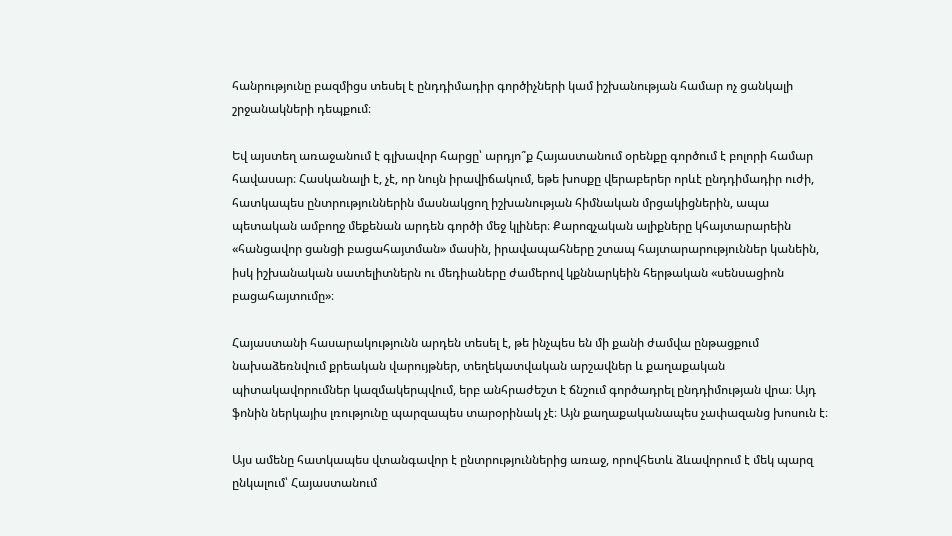հանրությունը բազմիցս տեսել է ընդդիմադիր գործիչների կամ իշխանության համար ոչ ցանկալի շրջանակների դեպքում։

Եվ այստեղ առաջանում է գլխավոր հարցը՝ արդյո՞ք Հայաստանում օրենքը գործում է բոլորի համար հավասար։ Հասկանալի է, չէ, որ նույն իրավիճակում, եթե խոսքը վերաբերեր որևէ ընդդիմադիր ուժի, հատկապես ընտրություններին մասնակցող իշխանության հիմնական մրցակիցներին, ապա պետական ամբողջ մեքենան արդեն գործի մեջ կլիներ։ Քարոզչական ալիքները կհայտարարեին «հանցավոր ցանցի բացահայտման» մասին, իրավապահները շտապ հայտարարություններ կանեին, իսկ իշխանական սատելիտներն ու մեդիաները ժամերով կքննարկեին հերթական «սենսացիոն բացահայտումը»։

Հայաստանի հասարակությունն արդեն տեսել է, թե ինչպես են մի քանի ժամվա ընթացքում նախաձեռնվում քրեական վարույթներ, տեղեկատվական արշավներ և քաղաքական պիտակավորումներ կազմակերպվում, երբ անհրաժեշտ է ճնշում գործադրել ընդդիմության վրա։ Այդ ֆոնին ներկայիս լռությունը պարզապես տարօրինակ չէ։ Այն քաղաքականապես չափազանց խոսուն է։

Այս ամենը հատկապես վտանգավոր է ընտրություններից առաջ, որովհետև ձևավորում է մեկ պարզ ընկալում՝ Հայաստանում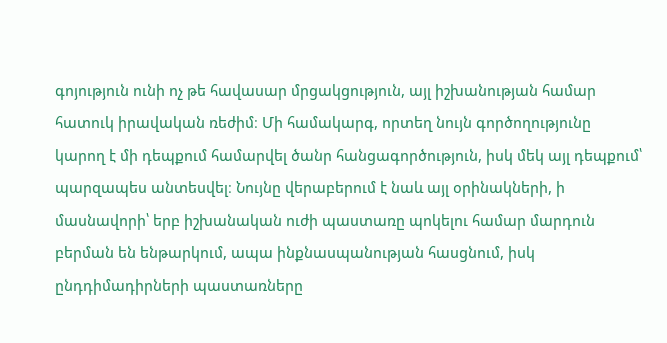գոյություն ունի ոչ թե հավասար մրցակցություն, այլ իշխանության համար հատուկ իրավական ռեժիմ։ Մի համակարգ, որտեղ նույն գործողությունը կարող է մի դեպքում համարվել ծանր հանցագործություն, իսկ մեկ այլ դեպքում՝ պարզապես անտեսվել։ Նույնը վերաբերում է նաև այլ օրինակների, ի մասնավորի՝ երբ իշխանական ուժի պաստառը պոկելու համար մարդուն բերման են ենթարկում, ապա ինքնասպանության հասցնում, իսկ ընդդիմադիրների պաստառները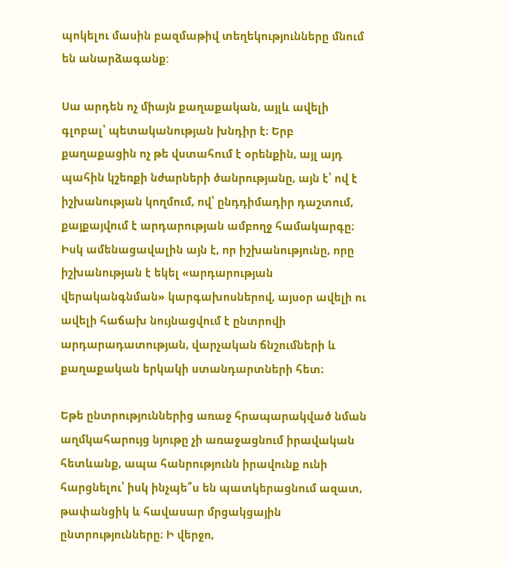պոկելու մասին բազմաթիվ տեղեկությունները մնում են անարձագանք:

Սա արդեն ոչ միայն քաղաքական, այլև ավելի գլոբալ՝ պետականության խնդիր է։ Երբ քաղաքացին ոչ թե վստահում է օրենքին, այլ այդ պահին կշեռքի նժարների ծանրությանը, այն է՝ ով է իշխանության կողմում, ով՝ ընդդիմադիր դաշտում, քայքայվում է արդարության ամբողջ համակարգը։ Իսկ ամենացավալին այն է, որ իշխանությունը, որը իշխանության է եկել «արդարության վերականգնման» կարգախոսներով, այսօր ավելի ու ավելի հաճախ նույնացվում է ընտրովի արդարադատության, վարչական ճնշումների և քաղաքական երկակի ստանդարտների հետ։

Եթե ընտրություններից առաջ հրապարակված նման աղմկահարույց նյութը չի առաջացնում իրավական հետևանք, ապա հանրությունն իրավունք ունի հարցնելու՝ իսկ ինչպե՞ս են պատկերացնում ազատ, թափանցիկ և հավասար մրցակցային ընտրությունները։ Ի վերջո,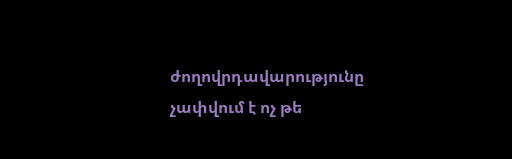ժողովրդավարությունը չափվում է ոչ թե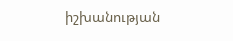իշխանության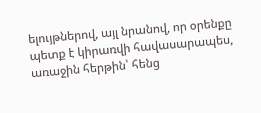ելույթներով, այլ նրանով, որ օրենքը պետք է կիրառվի հավասարապես, առաջին հերթին՝ հենց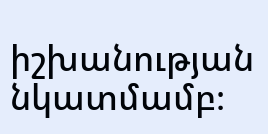իշխանության նկատմամբ։